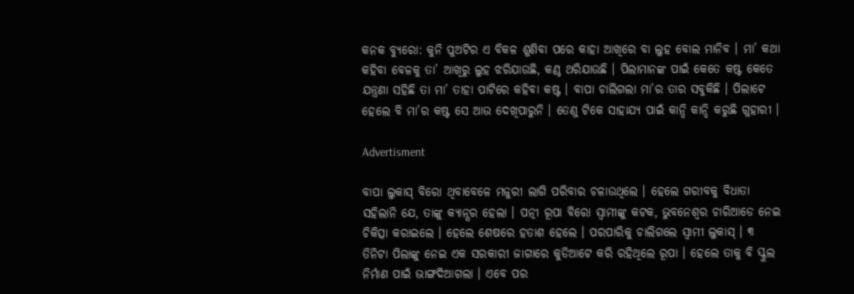କନକ ବ୍ୟୁରୋ: କୁନି ପୁଅଟିର ଏ ବିକଳ ଶୁଣିବା ପରେ କାହା ଆଖିରେ ବା ଲୁହ ବୋଲ ମାନିବ । ମା’ କଥା କହିବା ବେଳକୁ ତା’ ଆଖିରୁ ଲୁହ ଝରିଯାଉଛି, କଣ୍ଠ ଥରିଯାଉଛି । ପିଲାମାନଙ୍କ ପାଇଁ କେତେ କଷ୍ଟ କେତେ ଯନ୍ତ୍ରଣା ସହିଛି ତା ମା’ ତାହା ପାଟିରେ କହିବା କଷ୍ଟ । ବାପା ଚାଲିଗଲା ମା’ର ତାର ସବୁକିଛି । ପିଲାଟେ ହେଲେ ବି ମା’ର କଷ୍ଟ ସେ ଆଉ ଦେଖିପାରୁନି । ତେଣୁ ଟିକେ ସାହାଯ୍ୟ ପାଇଁ କାନ୍ଦି କାନ୍ଦି କରୁଛି ଗୁହାରୀ ।

Advertisment

ବାପା ଲୁକାସ୍ ବିରୋ ଥିବାବେଳେ ମଜୁରୀ ଲାଗି ପରିବାର ଚଳାଉଥିଲେ । ହେଲେ ଗରୀବକୁ ବିଧାତା ସହିଲାନି ଯେ, ତାଙ୍କୁ କ୍ୟାନ୍ସର ହେଲା । ପତ୍ନୀ ରୂପା ବିରୋ ସ୍ୱାମୀଙ୍କୁ କଟକ, ଭୁବନେଶ୍ୱର ଚାରିଆଡେ ନେଇ ଚିକିତ୍ସା କରାଇଲେ । ହେଲେ ଶେଷରେ ହତାଶ ହେଲେ । ପରପାରିକୁ ଚାଲିଗଲେ ସ୍ୱାମୀ ଲୁକାସ୍ । ୩ ତିନିଟା ପିଲାଙ୍କୁ ନେଇ ଏକ ସରକାରୀ ଜାଗାରେ କୁଡିଆଟେ କରି ରହିଥିଲେ ରୂପା । ହେଲେ ତାକୁ ବି ସ୍କୁଲ ନିର୍ମାଣ ପାଇଁ ଭାଙ୍ଗଦିଆଗଲା । ଏବେ ପର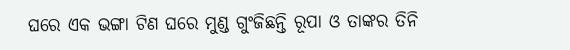ଘରେ ଏକ ଭଙ୍ଗା ଟିଣ ଘରେ ମୁଣ୍ଡ ଗୁଂଜିଛନ୍ତି ରୂପା ଓ ତାଙ୍କର ତିନି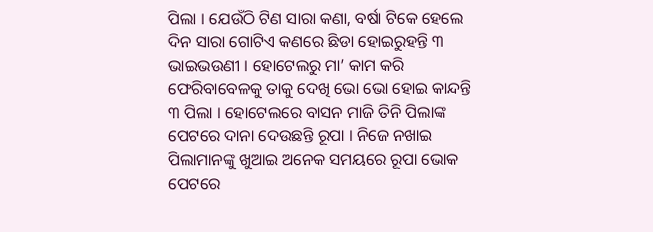ପିଲା । ଯେଉଁଠି ଟିଣ ସାରା କଣା, ବର୍ଷା ଟିକେ ହେଲେ ଦିନ ସାରା ଗୋଟିଏ କଣରେ ଛିଡା ହୋଇରୁହନ୍ତି ୩ ଭାଇଭଉଣୀ । ହୋଟେଲରୁ ମା’ କାମ କରି ଫେରିବାବେଳକୁ ତାକୁ ଦେଖି ଭୋ ଭୋ ହୋଇ କାନ୍ଦନ୍ତି ୩ ପିଲା । ହୋଟେଲରେ ବାସନ ମାଜି ତିନି ପିଲାଙ୍କ ପେଟରେ ଦାନା ଦେଉଛନ୍ତି ରୂପା । ନିଜେ ନଖାଇ ପିଲାମାନଙ୍କୁ ଖୁଆଇ ଅନେକ ସମୟରେ ରୂପା ଭୋକ ପେଟରେ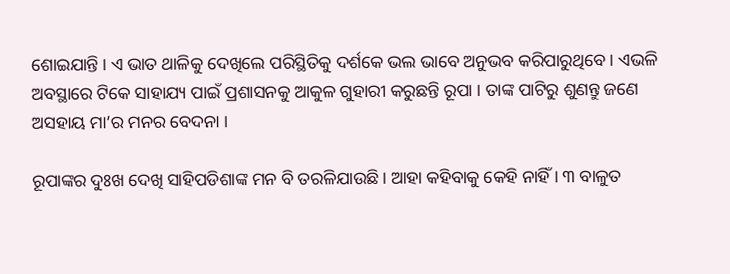ଶୋଇଯାନ୍ତି । ଏ ଭାତ ଥାଳିକୁ ଦେଖିଲେ ପରିସ୍ଥିତିକୁ ଦର୍ଶକେ ଭଲ ଭାବେ ଅନୁଭବ କରିପାରୁଥିବେ । ଏଭଳି ଅବସ୍ଥାରେ ଟିକେ ସାହାଯ୍ୟ ପାଇଁ ପ୍ରଶାସନକୁ ଆକୁଳ ଗୁହାରୀ କରୁଛନ୍ତି ରୂପା । ତାଙ୍କ ପାଟିରୁ ଶୁଣନ୍ତୁ ଜଣେ ଅସହାୟ ମା’ର ମନର ବେଦନା ।

ରୂପାଙ୍କର ଦୁଃଖ ଦେଖି ସାହିପଡିଶାଙ୍କ ମନ ବି ତରଳିଯାଉଛି । ଆହା କହିବାକୁ କେହି ନାହିଁ । ୩ ବାଳୁତ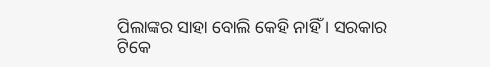ପିଲାଙ୍କର ସାହା ବୋଲି କେହି ନାହିଁ । ସରକାର ଟିକେ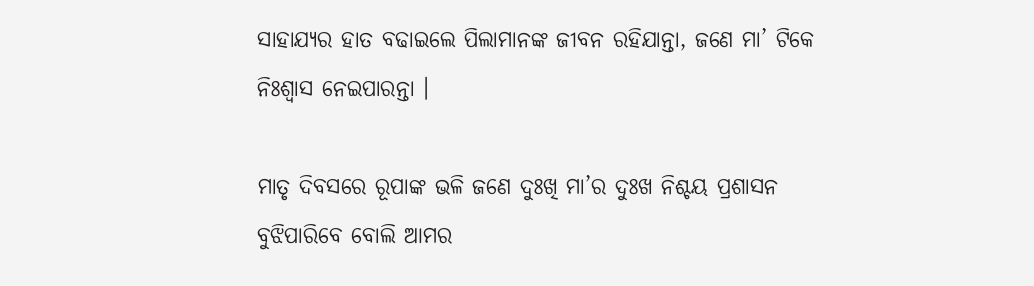ସାହାଯ୍ୟର ହାତ ବଢାଇଲେ ପିଲାମାନଙ୍କ ଜୀବନ ରହିଯାନ୍ତା, ଜଣେ ମା’ ଟିକେ ନିଃଶ୍ୱାସ ନେଇପାରନ୍ତା ।

ମାତୃ ଦିବସରେ ରୂପାଙ୍କ ଭଳି ଜଣେ ଦୁଃଖି ମା’ର ଦୁଃଖ ନିଶ୍ଚୟ ପ୍ରଶାସନ ବୁଝିପାରିବେ ବୋଲି ଆମର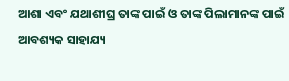ଆଶା ଏବଂ ଯଥାଶୀଘ୍ର ତାଙ୍କ ପାଇଁ ଓ ତାଙ୍କ ପିଲାମାନଙ୍କ ପାଇଁ ଆବଶ୍ୟକ ସାହାଯ୍ୟ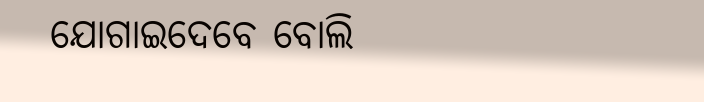ଯୋଗାଇଦେବେ ବୋଲି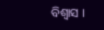ବିଶ୍ୱାସ ।